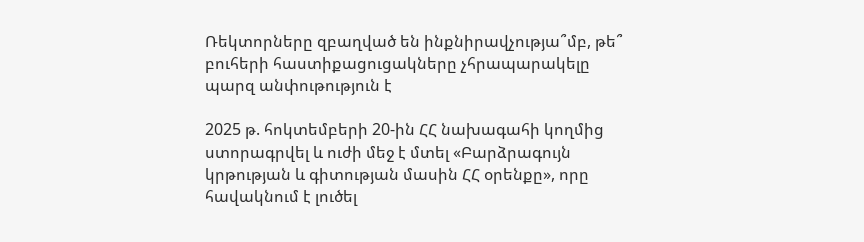Ռեկտորները զբաղված են ինքնիրավչությա՞մբ, թե՞ բուհերի հաստիքացուցակները չհրապարակելը պարզ անփութություն է

2025 թ. հոկտեմբերի 20-ին ՀՀ նախագահի կողմից ստորագրվել և ուժի մեջ է մտել «Բարձրագույն կրթության և գիտության մասին ՀՀ օրենքը», որը հավակնում է լուծել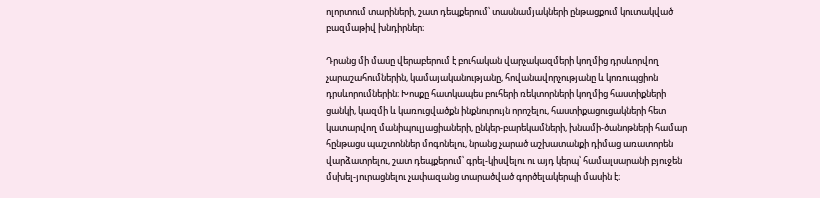ոլորտում տարիների, շատ դեպքերում՝ տասնամյակների ընթացքում կուտակված բազմաթիվ խնդիրներ։

Դրանց մի մասը վերաբերում է բուհական վարչակազմերի կողմից դրսևորվող չարաշահումներին, կամայականությանը, հովանավորչությանը և կոռուպցիոն դրսևորումներին։ Խոսքը հատկապես բուհերի ռեկտորների կողմից հաստիքների ցանկի, կազմի և կառուցվածքն ինքնուրույն որոշելու, հաստիքացուցակների հետ կատարվող մանիպուլյացիաների, ընկեր-բարեկամների, խնամի-ծանոթների համար հընթացս պաշտոններ մոգոնելու, նրանց չարած աշխատանքի դիմաց առատորեն վարձատրելու, շատ դեպքերում՝ գրել-կիսվելու ու այդ կերպ՝ համալսարանի բյուջեն մսխել-յուրացնելու չափազանց տարածված գործելակերպի մասին է։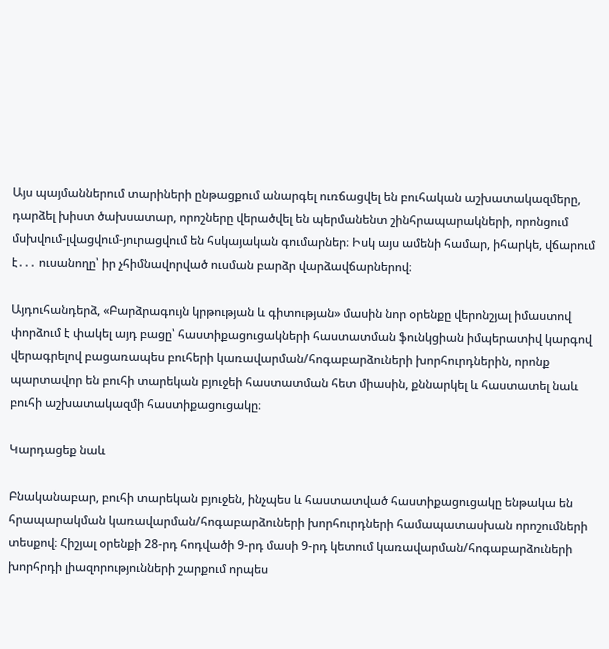Այս պայմաններում տարիների ընթացքում անարգել ուռճացվել են բուհական աշխատակազմերը, դարձել խիստ ծախսատար, որոշները վերածվել են պերմանենտ շինհրապարակների, որոնցում մսխվում-լվացվում-յուրացվում են հսկայական գումարներ։ Իսկ այս ամենի համար, իհարկե, վճարում է․․․ ուսանողը՝ իր չհիմնավորված ուսման բարձր վարձավճարներով։

Այդուհանդերձ, «Բարձրագույն կրթության և գիտության» մասին նոր օրենքը վերոնշյալ իմաստով փորձում է փակել այդ բացը՝ հաստիքացուցակների հաստատման ֆունկցիան իմպերատիվ կարգով վերագրելով բացառապես բուհերի կառավարման/հոգաբարձուների խորհուրդներին, որոնք պարտավոր են բուհի տարեկան բյուջեի հաստատման հետ միասին, քննարկել և հաստատել նաև բուհի աշխատակազմի հաստիքացուցակը։

Կարդացեք նաև

Բնականաբար, բուհի տարեկան բյուջեն, ինչպես և հաստատված հաստիքացուցակը ենթակա են հրապարակման կառավարման/հոգաբարձուների խորհուրդների համապատասխան որոշումների տեսքով։ Հիշյալ օրենքի 28-րդ հոդվածի 9-րդ մասի 9-րդ կետում կառավարման/հոգաբարձուների խորհրդի լիազորությունների շարքում որպես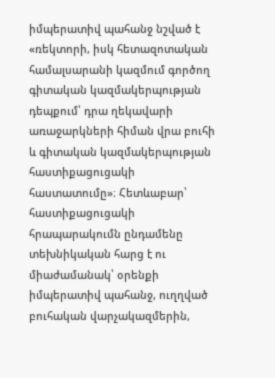իմպերատիվ պահանջ նշված է «ռեկտորի, իսկ հետազոտական համալսարանի կազմում գործող գիտական կազմակերպության դեպքում՝ դրա ղեկավարի առաջարկների հիման վրա բուհի և գիտական կազմակերպության հաստիքացուցակի հաստատումը»։ Հետևաբար՝ հաստիքացուցակի հրապարակումն ընդամենը տեխնիկական հարց է ու միաժամանակ՝ օրենքի իմպերատիվ պահանջ, ուղղված բուհական վարչակազմերին,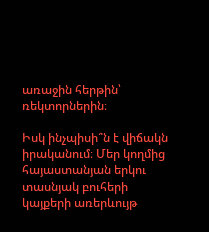առաջին հերթին՝ ռեկտորներին։

Իսկ ինչպիսի՞ն է վիճակն իրականում։ Մեր կողմից հայաստանյան երկու տասնյակ բուհերի կայքերի առերևույթ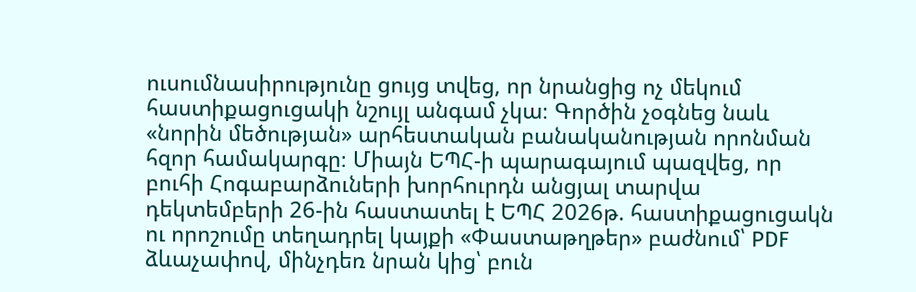ուսումնասիրությունը ցույց տվեց, որ նրանցից ոչ մեկում հաստիքացուցակի նշույլ անգամ չկա։ Գործին չօգնեց նաև «նորին մեծության» արհեստական բանականության որոնման հզոր համակարգը։ Միայն ԵՊՀ-ի պարագայում պազվեց, որ բուհի Հոգաբարձուների խորհուրդն անցյալ տարվա դեկտեմբերի 26-ին հաստատել է ԵՊՀ 2026թ. հաստիքացուցակն ու որոշումը տեղադրել կայքի «Փաստաթղթեր» բաժնում՝ PDF ձևաչափով, մինչդեռ նրան կից՝ բուն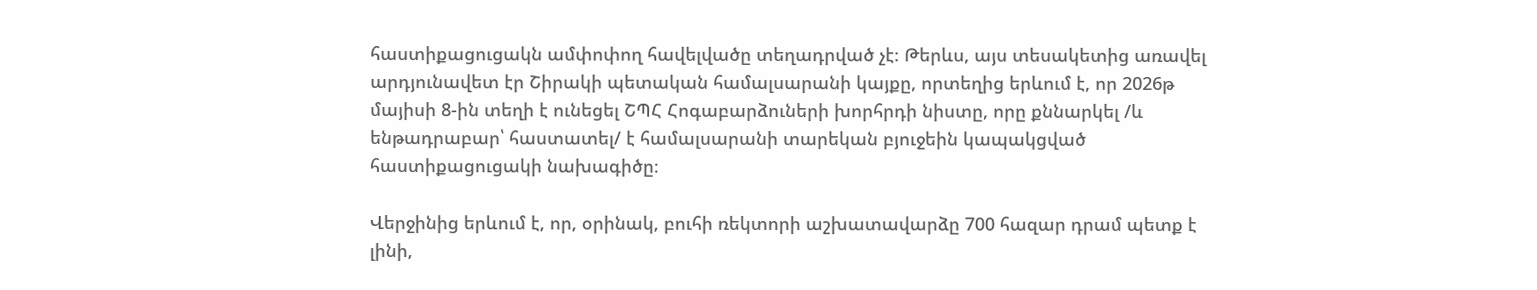հաստիքացուցակն ամփոփող հավելվածը տեղադրված չէ։ Թերևս, այս տեսակետից առավել արդյունավետ էր Շիրակի պետական համալսարանի կայքը, որտեղից երևում է, որ 2026թ մայիսի 8-ին տեղի է ունեցել ՇՊՀ Հոգաբարձուների խորհրդի նիստը, որը քննարկել /և ենթադրաբար՝ հաստատել/ է համալսարանի տարեկան բյուջեին կապակցված հաստիքացուցակի նախագիծը։

Վերջինից երևում է, որ, օրինակ, բուհի ռեկտորի աշխատավարձը 700 հազար դրամ պետք է լինի,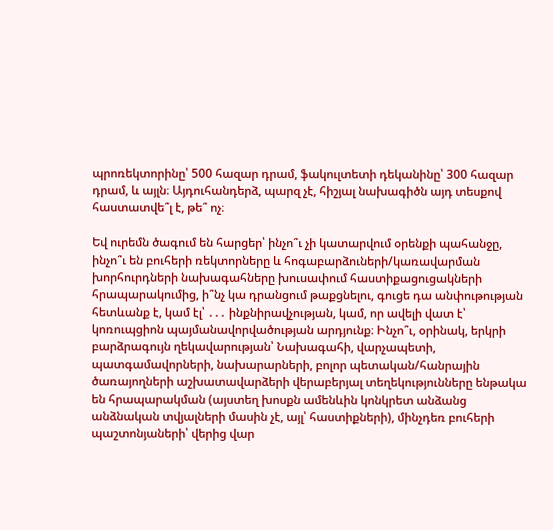պրոռեկտորինը՝ 500 հազար դրամ, ֆակուլտետի դեկանինը՝ 300 հազար դրամ, և այլն։ Այդուհանդերձ, պարզ չէ, հիշյալ նախագիծն այդ տեսքով հաստատվե՞լ է, թե՞ ոչ։

Եվ ուրեմն ծագում են հարցեր՝ ինչո՞ւ չի կատարվում օրենքի պահանջը, ինչո՞ւ են բուհերի ռեկտորները և հոգաբարձուների/կառավարման խորհուրդների նախագահները խուսափում հաստիքացուցակների հրապարակումից, ի՞նչ կա դրանցում թաքցնելու, գուցե դա անփութության հետևանք է, կամ էլ՝ ․․․ ինքնիրավչության, կամ, որ ավելի վատ է՝ կոռուպցիոն պայմանավորվածության արդյունք։ Ինչո՞ւ, օրինակ, երկրի բարձրագույն ղեկավարության՝ Նախագահի, վարչապետի, պատգամավորների, նախարարների, բոլոր պետական/հանրային ծառայողների աշխատավարձերի վերաբերյալ տեղեկությունները ենթակա են հրապարակման (այստեղ խոսքն ամենևին կոնկրետ անձանց անձնական տվյալների մասին չէ, այլ՝ հաստիքների), մինչդեռ բուհերի պաշտոնյաների՝ վերից վար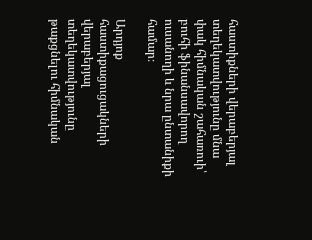հաստիքների վերաբերյալ տեղեկատվությունը մնա փակ հիմնական շահառուի՝ բուհի ֆինանսավորող ուսանողի և նրա ընտանիքի համար։

Արդյոք հաստիքացուցակների վերաբերյալ տեղեկատվությունը թաքցնելու հիմնական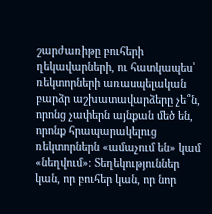շարժառիթը բուհերի ղեկավարների, ու հատկապես՝ ռեկտորների առասպելական բարձր աշխատավարձերը չե՞ն, որոնց չափերն այնքան մեծ են, որոնք հրապարակելուց ռեկտորներն «ամաչում են» կամ «նեղվում»։ Տեղեկություններ կան, որ բուհեր կան, որ նոր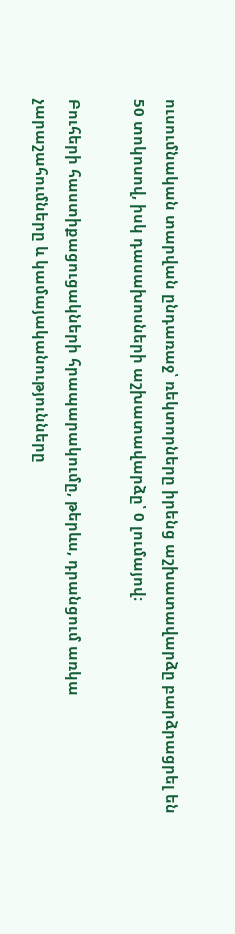ուսումնական տարվան ընդառաջ՝ ռեկտորները իրենց աշխատավարձը բարձրացրել են 50 տոկոսով, իսկ դասախոսների աշխատավարձը՝ 0 լումայով։

Բուհերի հաստիքացուցակների հրապարակումը, թերևս, դրանցում առկա չարաշահումները և կամայականությունները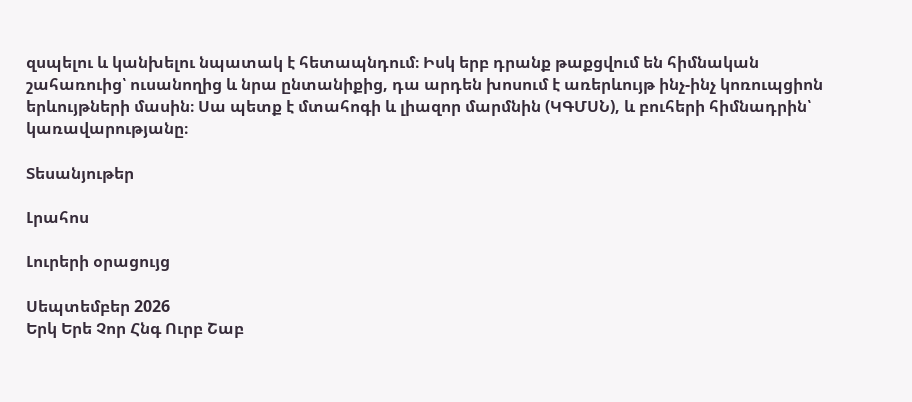զսպելու և կանխելու նպատակ է հետապնդում։ Իսկ երբ դրանք թաքցվում են հիմնական շահառուից՝ ուսանողից և նրա ընտանիքից, դա արդեն խոսում է առերևույթ ինչ-ինչ կոռուպցիոն երևույթների մասին։ Սա պետք է մտահոգի և լիազոր մարմնին (ԿԳՄՍՆ), և բուհերի հիմնադրին՝ կառավարությանը։

Տեսանյութեր

Լրահոս

Լուրերի օրացույց

Սեպտեմբեր 2026
Երկ Երե Չոր Հնգ Ուրբ Շաբ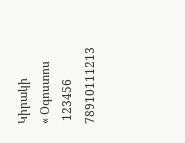Կիրակի
« Օգոստոս
 123456
78910111213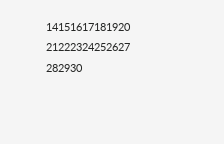14151617181920
21222324252627
282930